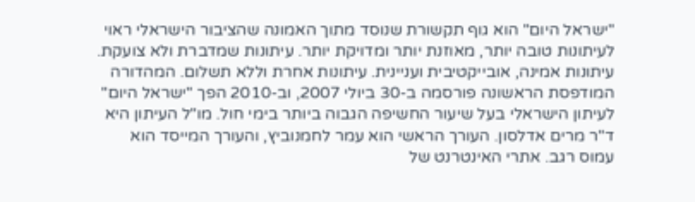"ישראל היום" הוא גוף תקשורת שנוסד מתוך האמונה שהציבור הישראלי ראוי לעיתונות טובה יותר, מאוזנת יותר ומדויקת יותר. עיתונות שמדברת ולא צועקת. עיתונות אמינה, אובייקטיבית ועניינית. עיתונות אחרת וללא תשלום. המהדורה המודפסת הראשונה פורסמה ב-30 ביולי 2007, וב-2010 הפך "ישראל היום" לעיתון הישראלי בעל שיעור החשיפה הגבוה ביותר בימי חול. מו"ל העיתון היא ד"ר מרים אדלסון. העורך הראשי הוא עמר לחמנוביץ, והעורך המייסד הוא עמוס רגב. אתרי האינטרנט של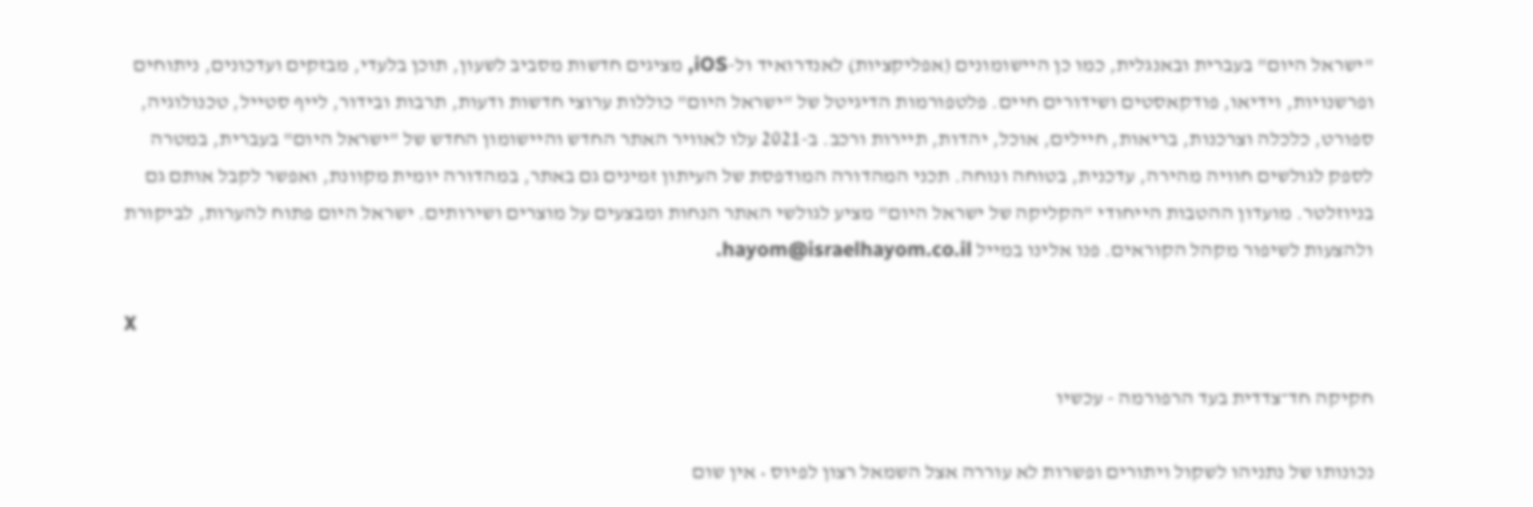"ישראל היום" בעברית ובאנגלית, כמו כן היישומונים (אפליקציות) לאנדרואיד ול-iOS, מציגים חדשות מסביב לשעון, תוכן בלעדי, מבזקים ועדכונים, ניתוחים ופרשנויות, וידיאו, פודקאסטים ושידורים חיים. פלטפורמות הדיגיטל של "ישראל היום" כוללות ערוצי חדשות ודעות, תרבות ובידור, לייף סטייל, טכנולוגיה, ספורט, כלכלה וצרכנות, בריאות, חיילים, אוכל, יהדות, תיירות ורכב. ב-2021 עלו לאוויר האתר החדש והיישומון החדש של "ישראל היום" בעברית, במטרה לספק לגולשים חוויה מהירה, עדכנית, בטוחה ונוחה. תכני המהדורה המודפסת של העיתון זמינים גם באתר, במהדורה יומית מקוונת, ואפשר לקבל אותם גם בניוזלטר. מועדון ההטבות הייחודי "הקליקה של ישראל היום" מציע לגולשי האתר הנחות ומבצעים על מוצרים ושירותים. ישראל היום פתוח להערות, לביקורת ולהצעות לשיפור מקהל הקוראים. פנו אלינו במייל hayom@israelhayom.co.il.

X

חקיקה חד־צדדית בעד הרפורמה - עכשיו

נכונותו של נתניהו לשקול ויתורים ופשרות לא עוררה אצל השמאל רצון לפיוס • אין שום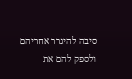סיבה להיגרר אחריהם ולספק להם את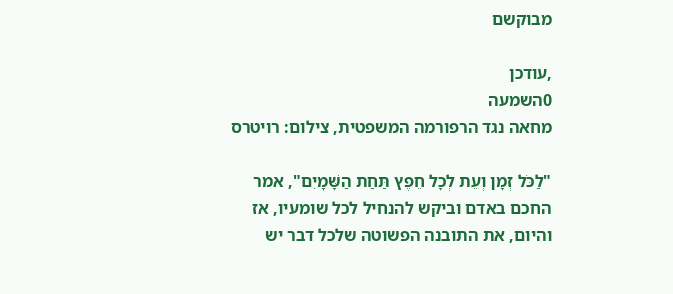מבוקשם

,עודכן
0השמעה
מחאה נגד הרפורמה המשפטית, צילום: רויטרס

"לַכֹּל זְמָן וְעֵת לְכָל חֵפֶץ תַּחַת הַשָּׁמָיִם", אמר החכם באדם וביקש להנחיל לכל שומעיו, אז והיום, את התובנה הפשוטה שלכל דבר יש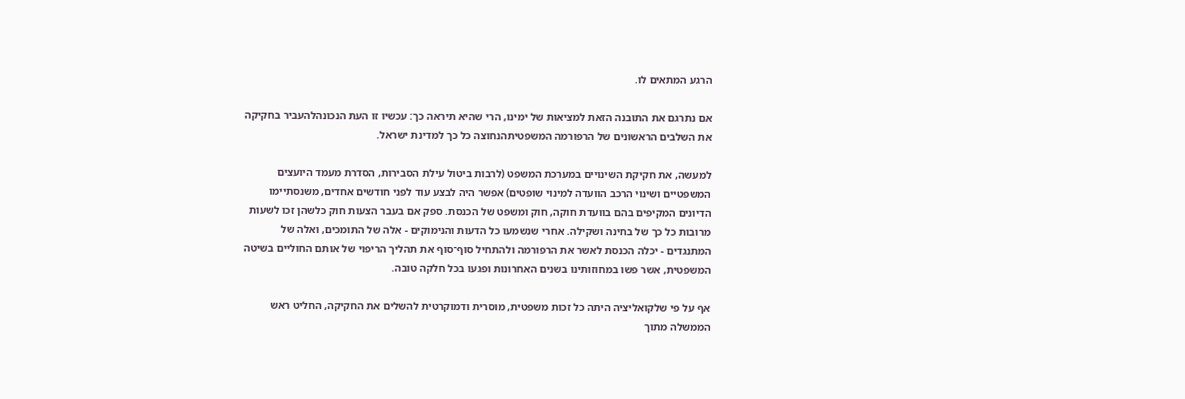הרגע המתאים לו.

אם נתרגם את התובנה הזאת למציאות של ימינו, הרי שהיא תיראה כך: עכשיו זו העת הנכונהלהעביר בחקיקה את השלבים הראשונים של הרפורמה המשפטיתהנחוצה כל כך למדינת ישראל.

למעשה, את חקיקת השינויים במערכת המשפט (לרבות ביטול עילת הסבירות, הסדרת מעמד היועצים המשפטיים ושינוי הרכב הוועדה למינוי שופטים) אפשר היה לבצע עוד לפני חודשים אחדים, משנסתיימו הדיונים המקיפים בהם בוועדת חוקה, חוק ומשפט של הכנסת. ספק אם בעבר הצעות חוק כלשהן זכו לשעות מרובות כל כך של בחינה ושקילה. אחרי שנשמעו כל הדעות והנימוקים - אלה של התומכים, ואלה של המתנגדים - יכלה הכנסת לאשר את הרפורמה ולהתחיל סוף־סוף את תהליך הריפוי של אותם החוליים בשיטה המשפטית, אשר פשו במחוזותינו בשנים האחרונות ופגעו בכל חלקה טובה.

אף על פי שלקואליציה היתה כל זכות משפטית, מוסרית ודמוקרטית להשלים את החקיקה, החליט ראש הממשלה מתוך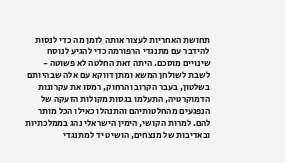תחושת האחריות לעצור אותה לזמן מה כדי לנסות להידבר עם מתנגדי הרפורמה כדי להגיע לנוסח שינויים מוסכם. היתה זאת החלטה לא פשוטה - לשבת לשולחן המשא ומתן דווקא עם אלה שבהיותם בשלטון, בעבר הקרוב והרחוק, רמסו את עקרונות הדמוקרטיה, התעלמו בגסות מקולות הזעקה של הנפגעים מהחלטותיהם והתנהלו כאילו הכל מותר להם. למרות הקושי, הימין הישראלי נהג בממלכתיות ובאדיבות של מנצחים, הושיט יד למתנגדי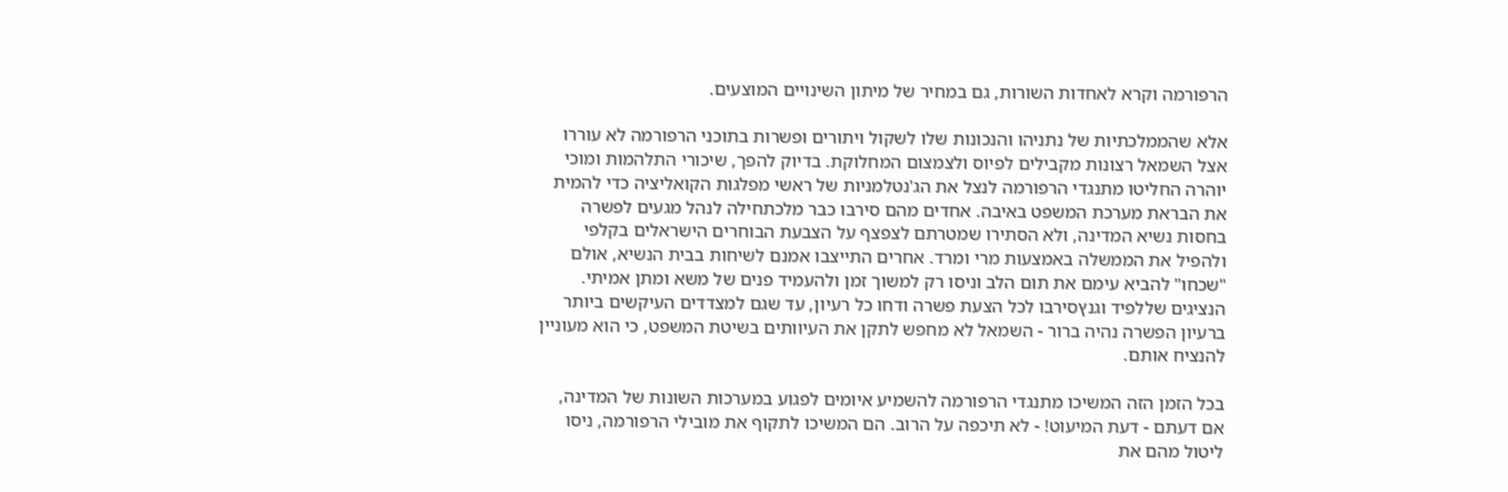הרפורמה וקרא לאחדות השורות, גם במחיר של מיתון השינויים המוצעים.

אלא שהממלכתיות של נתניהו והנכונות שלו לשקול ויתורים ופשרות בתוכני הרפורמה לא עוררו אצל השמאל רצונות מקבילים לפיוס ולצמצום המחלוקת. בדיוק להפך, שיכורי התלהמות ומוכי יוהרה החליטו מתנגדי הרפורמה לנצל את הג'נטלמניות של ראשי מפלגות הקואליציה כדי להמית את הבראת מערכת המשפט באיבה. אחדים מהם סירבו כבר מלכתחילה לנהל מגעים לפשרה בחסות נשיא המדינה, ולא הסתירו שמטרתם לצפצף על הצבעת הבוחרים הישראלים בקלפי ולהפיל את הממשלה באמצעות מרי ומרד. אחרים התייצבו אמנם לשיחות בבית הנשיא, אולם "שכחו" להביא עימם את תום הלב וניסו רק למשוך זמן ולהעמיד פנים של משא ומתן אמיתי. הנציגים שללפיד וגנץסירבו לכל הצעת פשרה ודחו כל רעיון, עד שגם למצדדים העיקשים ביותר ברעיון הפשרה נהיה ברור - השמאל לא מחפש לתקן את העיוותים בשיטת המשפט, כי הוא מעוניין להנציח אותם.

בכל הזמן הזה המשיכו מתנגדי הרפורמה להשמיע איומים לפגוע במערכות השונות של המדינה, אם דעתם - דעת המיעוט! - לא תיכפה על הרוב. הם המשיכו לתקוף את מובילי הרפורמה, ניסו ליטול מהם את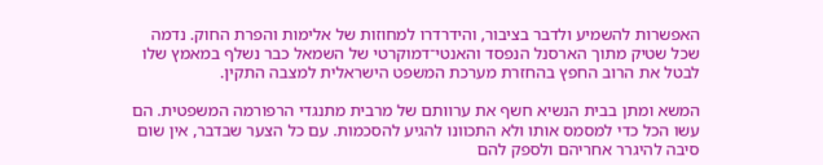האפשרות להשמיע ולדבר בציבור, והידרדרו למחוזות של אלימות והפרת החוק. נדמה שכל שטיק מתוך הארסנל הנפסד והאנטי־דמוקרטי של השמאל כבר נשלף במאמץ שלו לבטל את הרוב החפץ בהחזרת מערכת המשפט הישראלית למצבה התקין.

המשא ומתן בבית הנשיא חשף את ערוותם של מרבית מתנגדי הרפורמה המשפטית. הם עשו הכל כדי למסמס אותו ולא התכוונו להגיע להסכמות. עם כל הצער שבדבר, אין שום סיבה להיגרר אחריהם ולספק להם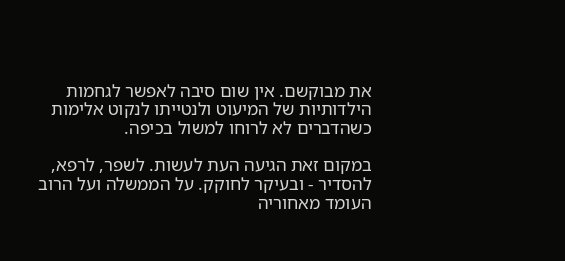את מבוקשם. אין שום סיבה לאפשר לגחמות הילדותיות של המיעוט ולנטייתו לנקוט אלימות כשהדברים לא לרוחו למשול בכיפה.

במקום זאת הגיעה העת לעשות. לשפר, לרפא, להסדיר - ובעיקר לחוקק. על הממשלה ועל הרוב העומד מאחוריה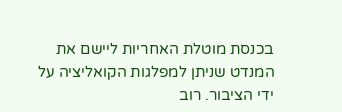בכנסת מוטלת האחריות ליישם את המנדט שניתן למפלגות הקואליציה על ידי הציבור. רוב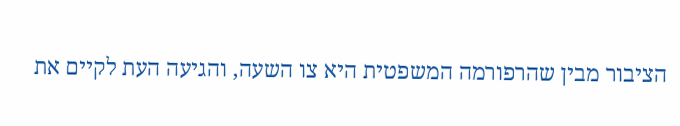הציבור מבין שהרפורמה המשפטית היא צו השעה, והגיעה העת לקיים את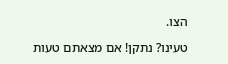הצו.

טעינו? נתקן! אם מצאתם טעות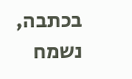בכתבה, נשמח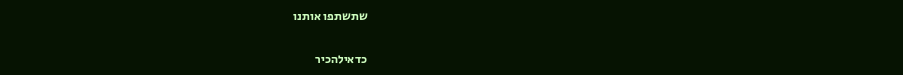שתשתפו אותנו

כדאילהכיר